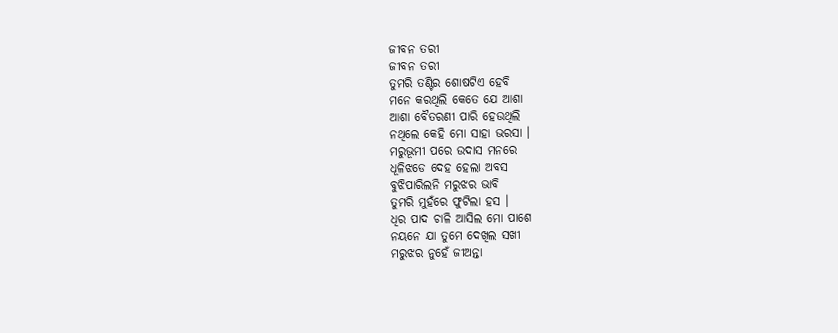ଜୀବନ ତରୀ
ଜୀବନ ତରୀ
ତୁମରି ତଣ୍ଟିର ଶୋଷଟିଏ ହେବି
ମନେ କରଥିଲି କେତେ ଯେ ଆଶା
ଆଶା ବୈତରଣୀ ପାରି ହେଉଥିଲି
ନଥିଲେ କେହି ମୋ ସାହା ଭରସା ।
ମରୁଭୂମୀ ପରେ ଉଦାସ ମନରେ
ଧୂଳିଝଡେ ଦେହ ହେଲା ଅବସ
ବୁଝିପାରିଲନି ମରୁଝର ଭାବି
ତୁମରି ମୁହଁରେ ଫୁଟିଲା ହସ ।
ଧିର ପାଦ ଚାଳି ଆସିଲ ମୋ ପାଶେ
ନୟନେ ଯା ତୁମେ ଦେଖିଲ ସଖୀ
ମରୁଝର ନୁହେଁ ଜୀଅନ୍ତା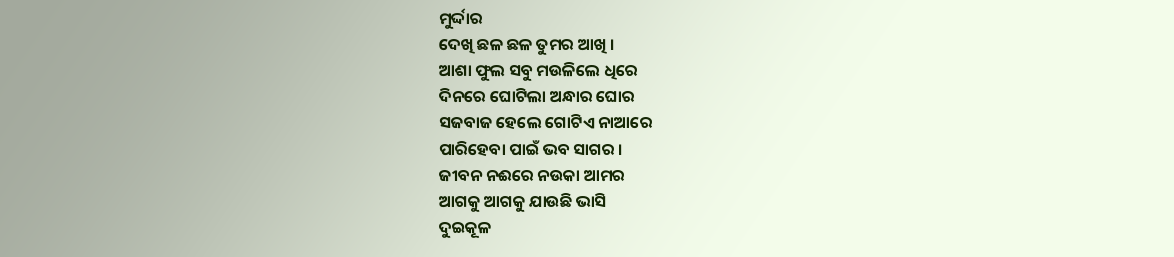ମୁର୍ଦ୍ଦାର
ଦେଖି ଛଳ ଛଳ ତୁମର ଆଖି ।
ଆଶା ଫୁଲ ସବୁ ମଉଳିଲେ ଧିରେ
ଦିନରେ ଘୋଟିଲା ଅନ୍ଧାର ଘୋର
ସଜବାଜ ହେଲେ ଗୋଟିଏ ନାଆରେ
ପାରିହେବା ପାଇଁ ଭବ ସାଗର ।
ଜୀବନ ନଈରେ ନଉକା ଆମର
ଆଗକୁ ଆଗକୁ ଯାଉଛି ଭାସି
ଦୁଇକୂଳ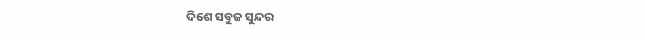ଦିଶେ ସବୁଜ ସୁନ୍ଦର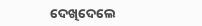ଦେଖିଦେଲେ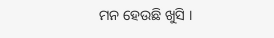ମନ ହେଉଛି ଖୁସି ।